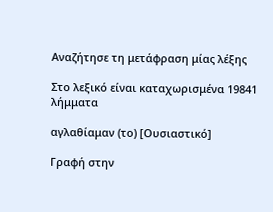Αναζήτησε τη μετάφραση μίας λέξης

Στο λεξικό είναι καταχωρισμένα 19841 λήμματα

αγλαθίαμαν (το) [Ουσιαστικό]

Γραφή στην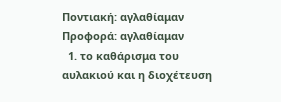Ποντιακή: αγλαθίαμαν Προφορά: αγλαθίαμαν
  1. το καθάρισμα του αυλακιού και η διοχέτευση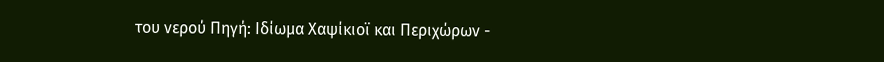του νερού Πηγή: Ιδίωμα Χαψίκιοϊ και Περιχώρων -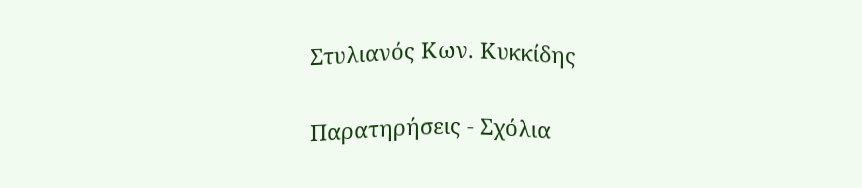Στυλιανός Κων. Κυκκίδης

Παρατηρήσεις - Σχόλια